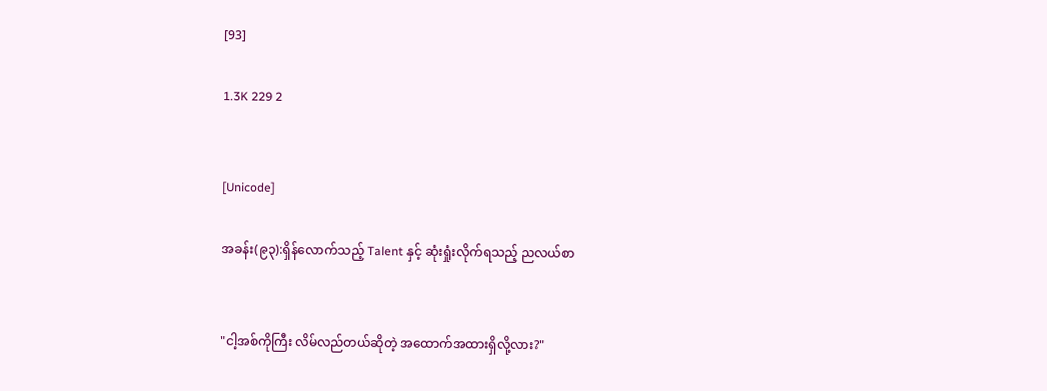[93]

1.3K 229 2


[Unicode]

အခန်း(၉၃):ရှိန်လောက်သည့် Talent နှင့် ဆုံးရှုံးလိုက်ရသည့် ညလယ်စာ


"ငါ့အစ်ကိုကြီး လိမ်လည်တယ်ဆိုတဲ့ အထောက်အထားရှိလို့လား?"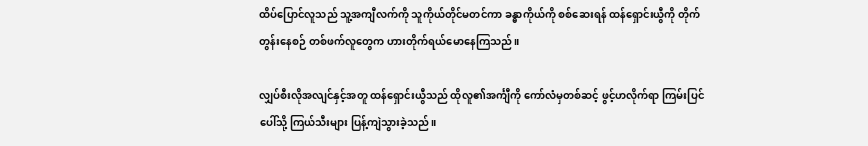ထိပ်ပြောင်လူသည် သူ့အကျီလက်ကို သူကိုယ်တိုင်မတင်ကာ ခန္ဓာကိုယ်ကို စစ်ဆေးရန် ထန်ရှောင်းယွီကို တိုက်တွန်းနေစဉ် တစ်ဖက်လူတွေက ဟားတိုက်ရယ်မောနေကြသည်။

လျှပ်စီးလိုအလျင်နှင့်အတူ ထန်ရှောင်းယွီသည် ထိုလူ၏အင်္ကျီကို ကော်လံမှတစ်ဆင့် ဖွင့်ဟလိုက်ရာ ကြမ်းပြင်ပေါ်သို့ ကြယ်သီးများ ပြန့်ကျဲသွားခဲ့သည်။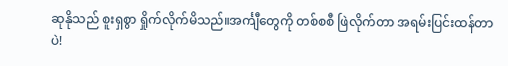ဆုနိုသည် စူးရှစွာ ရှိုက်လိုက်မိသည်။အင်္ကျီတွေကို တစ်စစီ ဖြဲလိုက်တာ အရမ်းပြင်းထန်တာပဲ!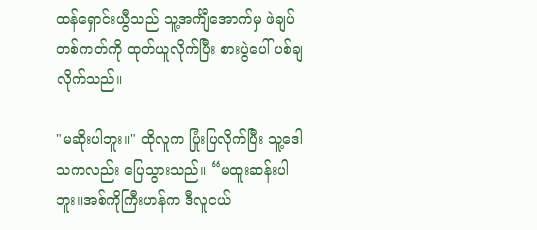ထန်ရှောင်းယွီသည် သူ့အင်္ကျီအောက်မှ ဖဲချပ်တစ်ကတ်ကို ထုတ်ယူလိုက်ပြီး စားပွဲပေါ် ပစ်ချလိုက်သည်။

"မဆိုးပါဘူး။" ထိုလူက ပြုံးပြလိုက်ပြီး သူ့ဒေါသကလည်း ပြေသွားသည်။ “မထူးဆန်းပါဘူး။အစ်ကိုကြီးဟန်က ဒီလူငယ်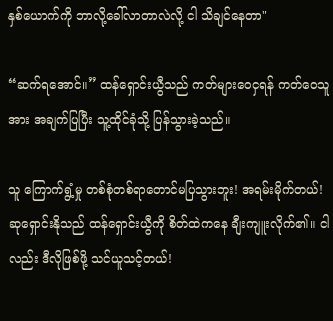နှစ်ယောက်ကို ဘာလို့ခေါ်လာတာလဲလို့ ငါ သိချင်နေတာ"

“ဆက်ရအောင်။” ထန်ရှောင်းယွီသည် ကတ်များဝေငှရန် ကတ်ဝေသူအား အချက်ပြပြီး သူ့ထိုင်ခုံသို့ ပြန်သွားခဲ့သည်။

သူ ကြောက်ရွံ့မှု တစ်စုံတစ်ရာတောင်မပြသွားဘူး! အရမ်းမိုက်တယ်!
ဆုရှောင်းနိုသည် ထန်ရှောင်းယွီကို စိတ်ထဲကနေ ချီးကျူးလိုက်၏။ ငါလည်း ဒီလိုဖြစ်ဖို့ သင်ယူသင့်တယ်!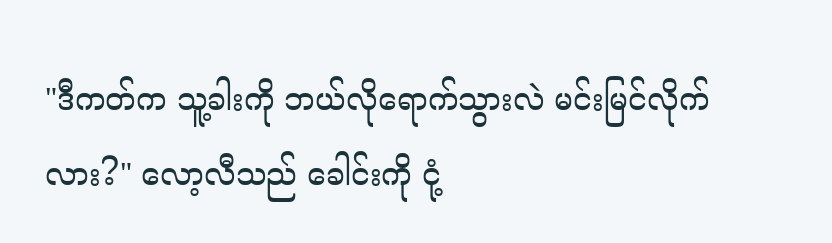"ဒီကတ်က သူ့ခါးကို ဘယ်လိုရောက်သွားလဲ မင်းမြင်လိုက်လား?" လော့လီသည် ခေါင်းကို ငုံ့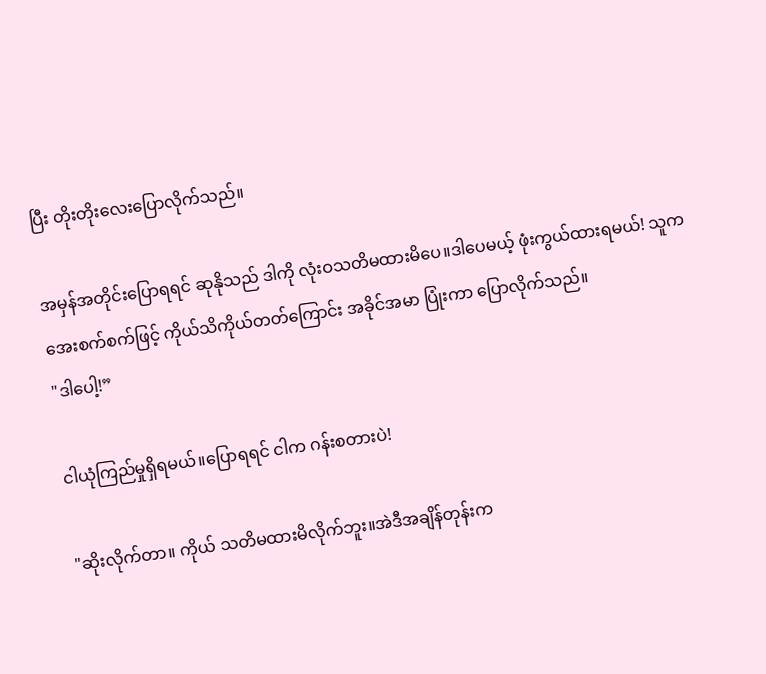ပြီး တိုးတိုးလေးပြောလိုက်သည်။

အမှန်အတိုင်းပြောရရင် ဆုနိုသည် ဒါကို လုံးဝသတိမထားမိပေ။ဒါပေမယ့် ဖုံးကွယ်ထားရမယ်! သူက အေးစက်စက်ဖြင့် ကိုယ်သိကိုယ်တတ်ကြောင်း အခိုင်အမာ ပြုံးကာ ပြောလိုက်သည်။
"ဒါပေါ့!”

ငါယုံကြည်မှုရှိရမယ်။ပြောရရင် ငါက ဂန်းစတားပဲ!

"ဆိုးလိုက်တာ။ ကိုယ် သတိမထားမိလိုက်ဘူး။အဲဒီအချိန်တုန်းက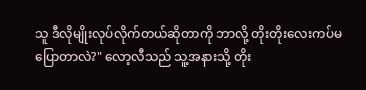သူ ဒီလိုမျိုးလုပ်လိုက်တယ်ဆိုတာကို ဘာလို့ တိုးတိုးလေးကပ်မပြောတာလဲ?" လော့လီသည် သူ့အနားသို့ တိုး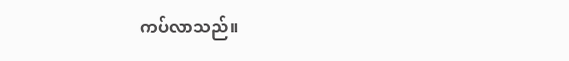ကပ်လာသည်။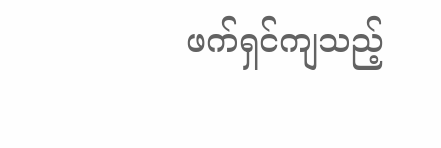ဖက်ရှင်ကျသည့်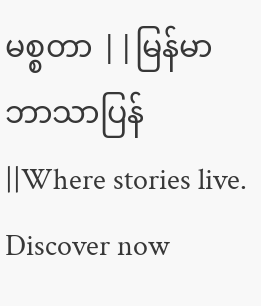မစ္စတာ ||မြန်မာဘာသာပြန်||Where stories live. Discover now